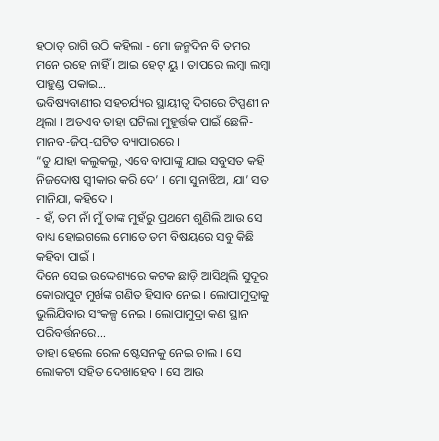ହଠାତ୍ ରାଗି ଉଠି କହିଲା - ମୋ ଜନ୍ମଦିନ ବି ତମର ମନେ ରହେ ନାହିଁ । ଆଇ ହେଟ୍ ୟୁ । ତାପରେ ଲମ୍ବା ଲମ୍ବା ପାହୁଣ୍ଡ ପକାଇ...
ଭବିଷ୍ୟବାଣୀର ସହଚର୍ଯ୍ୟର ସ୍ଥାୟୀତ୍ୱ ଦିଗରେ ଟିପ୍ପଣୀ ନ ଥିଲା । ଅତଏବ ତାହା ଘଟିଲା ମୁହୂର୍ତ୍ତକ ପାଇଁ ଛେଳି-ମାନବ-ଜିପ୍-ଘଟିତ ବ୍ୟାପାରରେ ।
“ତୁ ଯାହା କଲୁକଲୁ, ଏବେ ବାପାଙ୍କୁ ଯାଇ ସବୁସତ କହି ନିଜଦୋଷ ସ୍ୱୀକାର କରି ଦେ’ । ମୋ ସୁନାଝିଅ, ଯା’ ସତ ମାନିଯା, କହିଦେ ।
- ହଁ, ତମ ନାଁ ମୁଁ ତାଙ୍କ ମୁହଁରୁ ପ୍ରଥମେ ଶୁଣିଲି ଆଉ ସେ ବାଧ୍ୟ ହୋଇଗଲେ ମୋତେ ତମ ବିଷୟରେ ସବୁ କିଛି କହିବା ପାଇଁ ।
ଦିନେ ସେଇ ଉଦ୍ଦେଶ୍ୟରେ କଟକ ଛାଡ଼ି ଆସିଥିଲି ସୁଦୂର କୋରାପୁଟ ମୁର୍ଖଙ୍କ ଗଣିତ ହିସାବ ନେଇ । ଲୋପାମୁଦ୍ରାକୁ ଭୁଲିଯିବାର ସଂକଳ୍ପ ନେଇ । ଲୋପାମୁଦ୍ରା କଣ ସ୍ଥାନ ପରିବର୍ତ୍ତନରେ...
ତାହା ହେଲେ ରେଳ ଷ୍ଟେସନକୁ ନେଇ ଚାଲ । ସେ ଲୋକଟା ସହିତ ଦେଖାହେବ । ସେ ଆଉ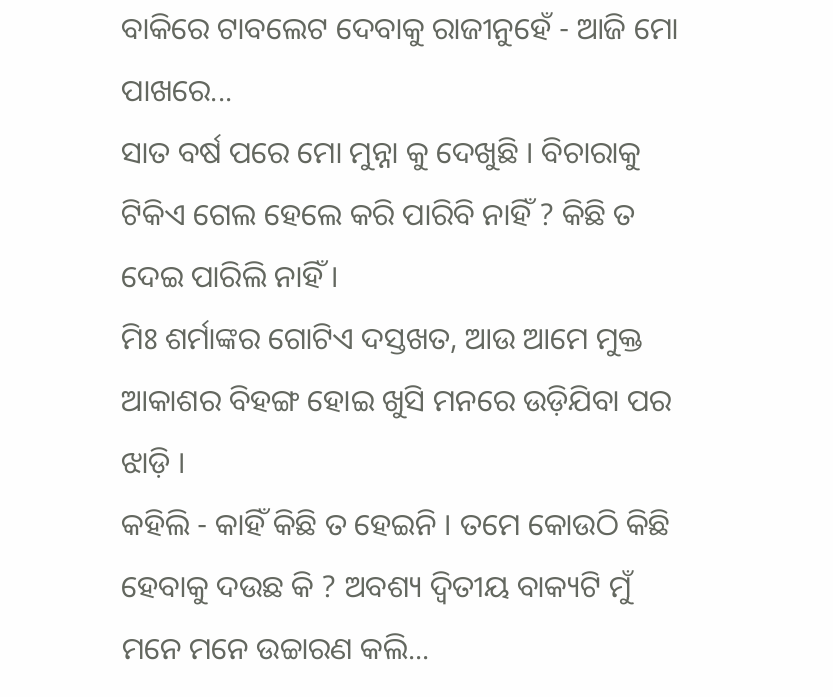ବାକିରେ ଟାବଲେଟ ଦେବାକୁ ରାଜୀନୁହେଁ - ଆଜି ମୋ ପାଖରେ...
ସାତ ବର୍ଷ ପରେ ମୋ ମୁନ୍ନା କୁ ଦେଖୁଛି । ବିଚାରାକୁ ଟିକିଏ ଗେଲ ହେଲେ କରି ପାରିବି ନାହିଁ ? କିଛି ତ ଦେଇ ପାରିଲି ନାହିଁ ।
ମିଃ ଶର୍ମାଙ୍କର ଗୋଟିଏ ଦସ୍ତଖତ, ଆଉ ଆମେ ମୁକ୍ତ ଆକାଶର ବିହଙ୍ଗ ହୋଇ ଖୁସି ମନରେ ଉଡ଼ିଯିବା ପର ଝାଡ଼ି ।
କହିଲି - କାହିଁ କିଛି ତ ହେଇନି । ତମେ କୋଉଠି କିଛି ହେବାକୁ ଦଉଛ କି ? ଅବଶ୍ୟ ଦ୍ୱିତୀୟ ବାକ୍ୟଟି ମୁଁ ମନେ ମନେ ଉଚ୍ଚାରଣ କଲି...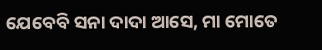ଯେବେବି ସନା ଦାଦା ଆସେ, ମା ମୋତେ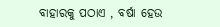ବାହାରକୁ ପଠାଏ , ବର୍ଷା ହେଉ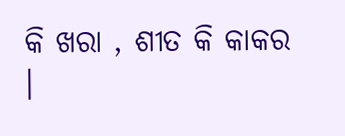କି ଖରା , ଶୀତ କି କାକର ।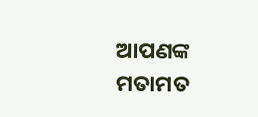ଆପଣଙ୍କ ମତାମତ